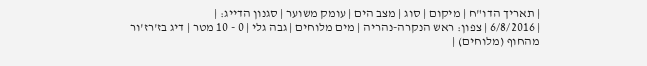| תאריך הדו"ח | מיקום | סוג | מצב הים | עומק משוער | סגנון הדייג: |
| 6/8/2016 | צפון: ראש הנקרה-נהריה | מים מלוחים | גבה גלי | 0 - 10 מטר | דיג בז'רז'ור מהחוף (מלוחים) |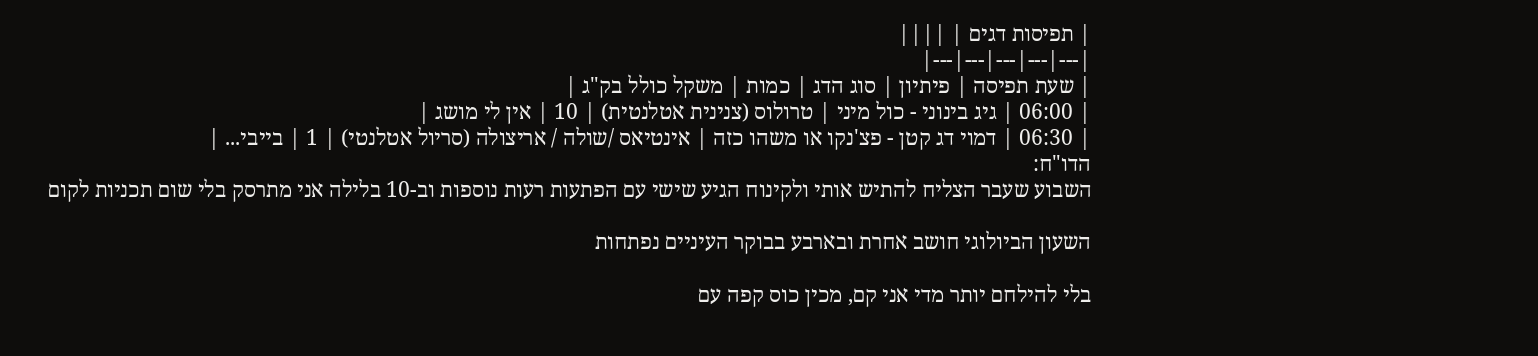| תפיסות דגים | ||||
|---|---|---|---|---|
| שעת תפיסה | פיתיון | סוג הדג | כמות | משקל כולל בק"ג |
| 06:00 | גיג בינוני - כול מיני | טרולוס (צנינית אטלנטית) | 10 | אין לי מושג |
| 06:30 | דמוי דג קטן - פצ'נקו או משהו כזה | אינטיאס /שולה / אריצולה (סריול אטלנטי) | 1 | בייבי... |
הדו"ח:
השבוע שעבר הצליח להתיש אותי ולקינוח הגיע שישי עם הפתעות רעות נוספות וב-10 בלילה אני מתרסק בלי שום תכניות לקום

השעון הביולוגי חושב אחרת ובארבע בבוקר העיניים נפתחות

בלי להילחם יותר מדי אני קם, מכין כוס קפה עם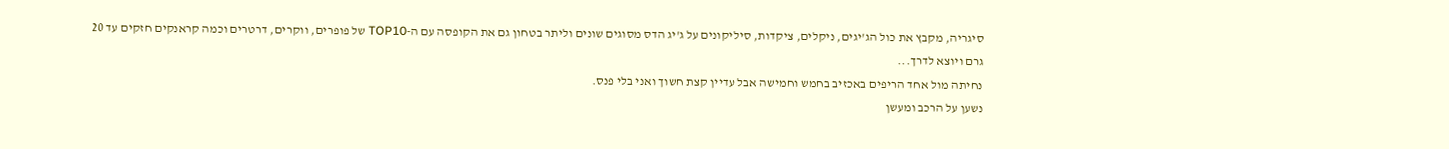סיגריה, מקבץ את כול הג'יגים, ניקלים, ציקדות, סיליקונים על ג'יג הדס מסוגים שונים וליתר בטחון גם את הקופסה עם ה-TOP10 של פופרים, ווקרים, דרטרים וכמה קראנקים חזקים עד 20 גרם ויוצא לדרך...
נחיתה מול אחד הריפים באכזיב בחמש וחמישה אבל עדיין קצת חשוך ואני בלי פנס.
נשען על הרכב ומעשן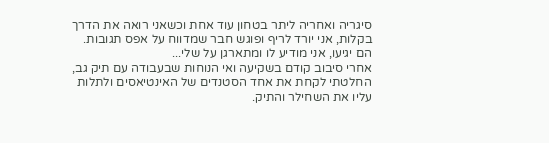סיגריה ואחריה ליתר בטחון עוד אחת וכשאני רואה את הדרך בקלות, אני יורד לריף ופוגש חבר שמדווח על אפס תגובות.
הם יגיעו, אני מודיע לו ומתארגן על שלי...
אחרי סיבוב קודם בשקיעה ואי הנוחות שבעבודה עם תיק גב, החלטתי לקחת את אחד הסטנדים של האינטיאסים ולתלות עליו את השחילר והתיק.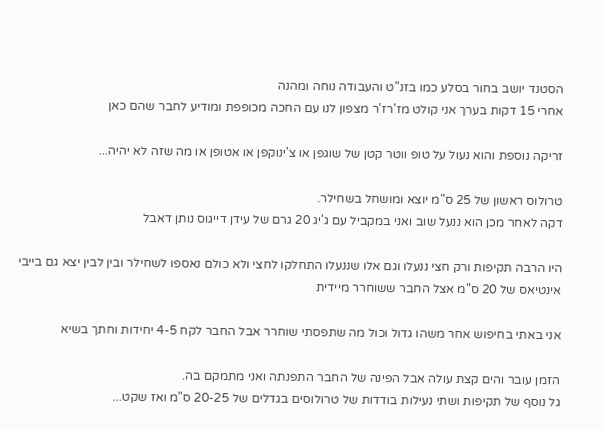הסטנד יושב בחור בסלע כמו בזנ"ט והעבודה נוחה ומהנה
אחרי 15 דקות בערך אני קולט מז'רז'ר מצפון לנו עם החכה מכופפת ומודיע לחבר שהם כאן

זריקה נוספת והוא נעול על טופ ווטר קטן של שוגפן או צ'ינוקפן או אטופן או מה שזה לא יהיה...

טרולוס ראשון של 25 ס"מ יוצא ומושחל בשחילר.
דקה לאחר מכן הוא ננעל שוב ואני במקביל עם ג'יג 20 גרם של עידן דייגוס נותן דאבל

היו הרבה תקיפות ורק חצי ננעלו וגם אלו שננעלו התחלקו לחצי ולא כולם נאספו לשחילר ובין לבין יצא גם בייבי אינטיאס של 20 ס"מ אצל החבר ששוחרר מיידית

אני באתי בחיפוש אחר משהו גדול וכול מה שתפסתי שוחרר אבל החבר לקח 4-5 יחידות וחתך בשיא

הזמן עובר והים קצת עולה אבל הפינה של החבר התפנתה ואני מתמקם בה.
גל נוסף של תקיפות ושתי נעילות בודדות של טרולוסים בגדלים של 20-25 ס"מ ואז שקט...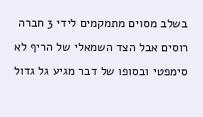בשלב מסוים מתמקמים לידי 3 חברה רוסים אבל הצד השמאלי של הריף לא סימפטי ובסופו של דבר מגיע גל גדול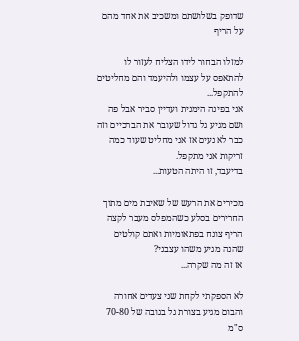שדופק בשלושתם ומשכיב את אחד מהם על הריף

למזלו הבחור לידו הצליח לעזור לו להתאפס על עצמו ולהיעמד והם מחליטים להתקפל...
אני בפינה הימנית ועדיין סביר אבל פה ושם מגיע גל גדול שעובר את הברכיים וזה כבר לא נעים אז אני מחליט שעוד כמה זריקות אני מתקפל.
בדיעבד, זו היתה הטעות...

מכירים את הרעש של שאיבת מים מתוך החרירים בסלע כשהמפלס מעבר לקצה הריף צונח בפתאומיות ואתם קולטים שהנה מגיע משהו עצבני?
אז זה מה שקרה...

לא הספקתי לקחת שני צעדים אחורה והבום מגיע בצורת גל בגובה של 70-80 ס"מ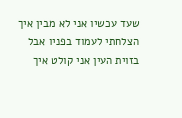שעד עכשיו אני לא מבין איך הצלחתי לעמוד בפניו אבל בזוית העין אני קולט איך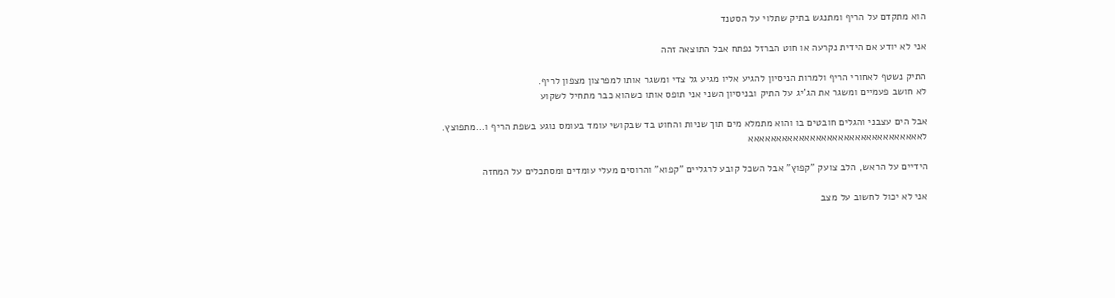הוא מתקדם על הריף ומתנגש בתיק שתלוי על הסטנד

אני לא יודע אם הידית נקרעה או חוט הברזל נפתח אבל התוצאה זהה

התיק נשטף לאחורי הריף ולמרות הניסיון להגיע אליו מגיע גל צדי ומשגר אותו למפרצון מצפון לריף.
לא חושב פעמיים ומשגר את הג'יג על התיק ובניסיון השני אני תופס אותו כשהוא כבר מתחיל לשקוע

אבל הים עצבני והגלים חובטים בו והוא מתמלא מים תוך שניות והחוט בד שבקושי עומד בעומס נוגע בשפת הריף ו...מתפוצץ.
לאאאאאאאאאאאאאאאאאאאאאאאאאאאאאאא

הידיים על הראש, הלב צועק "קפוץ" אבל השכל קובע לרגליים "קפוא" והרוסים מעלי עומדים ומסתכלים על המחזה

אני לא יכול לחשוב על מצב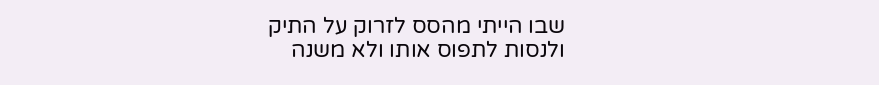שבו הייתי מהסס לזרוק על התיק ולנסות לתפוס אותו ולא משנה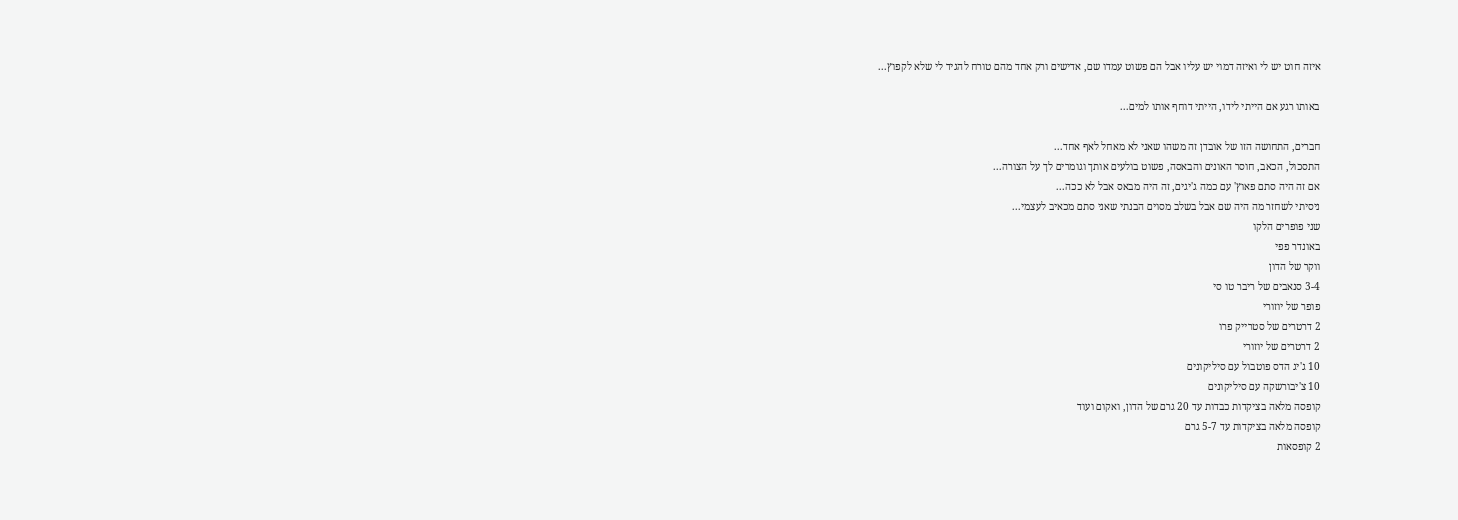איזה חוט יש לי ואיזה דמוי יש עליו אבל הם פשוט עמדו שם, אדישים ורק אחד מהם טורח להגיד לי שלא לקפוץ...

באותו רגע אם הייתי לידו, הייתי דוחף אותו למים...

חברים, התחושה הזו של אובדן זה משהו שאני לא מאחל לאף אחד...
התסכול, הכאב, חוסר האונים והבאסה, פשוט בולעים אותך וגומרים לך על הצורה...
אם זה היה סתם פאוץ' עם כמה ג'יגים, זה היה מבאס אבל לא ככה...
ניסיתי לשחזר מה היה שם אבל בשלב מסוים הבנתי שאני סתם מכאיב לעצמי...
שני פופרים הלקו
באונדר פפי
ווקר של הדון
3-4 סנאבים של ריבר טו סי
פופר של יוזורי
2 דרטרים של סטרייק פרו
2 דרטרים של יוזורי
10 ג'יג הדס פוטבול עם סיליקונים
10 צ'יבורשקה עם סיליקונים
קופסה מלאה בציקדות כבדות עד 20 גרם של הדון, ואקום ועוד
קופסה מלאה בציקדות עד 5-7 גרם
2 קופסאות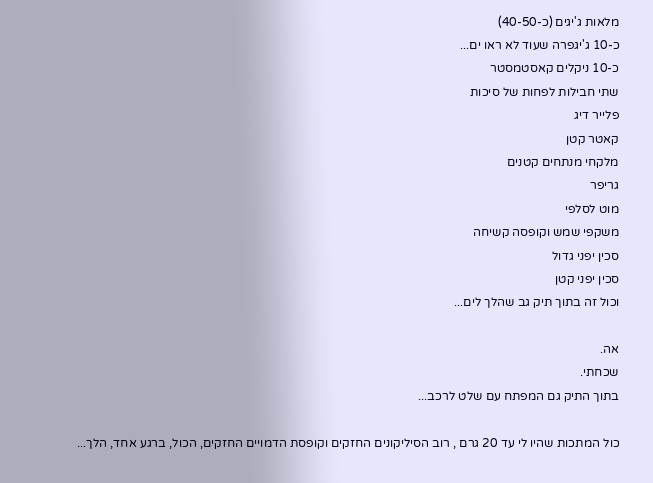מלאות ג'יגים (כ-40-50)
כ-10 ג'יגפרה שעוד לא ראו ים...
כ-10 ניקלים קאסטמסטר
שתי חבילות לפחות של סיכות
פלייר דיג
קאטר קטן
מלקחי מנתחים קטנים
גריפר
מוט לסלפי
משקפי שמש וקופסה קשיחה
סכין יפני גדול
סכין יפני קטן
וכול זה בתוך תיק גב שהלך לים...

אה.
שכחתי.
בתוך התיק גם המפתח עם שלט לרכב...

כול המתכות שהיו לי עד 20 גרם , רוב הסיליקונים החזקים וקופסת הדמויים החזקים, הכול, ברגע אחד, הלך...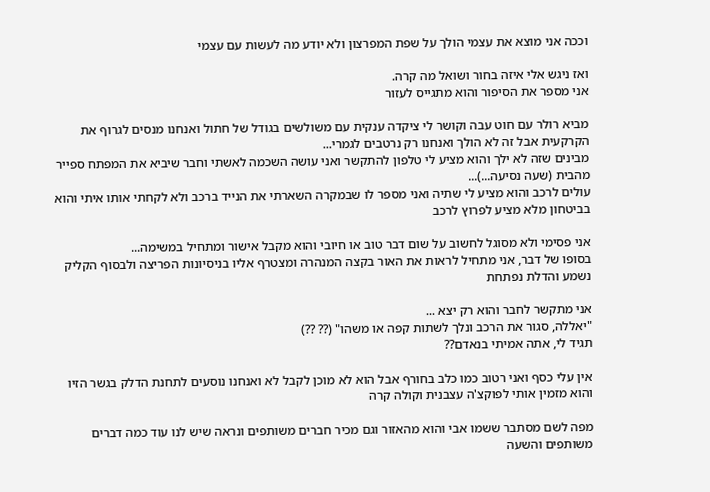וככה אני מוצא את עצמי הולך על שפת המפרצון ולא יודע מה לעשות עם עצמי

ואז ניגש אלי איזה בחור ושואל מה קרה.
אני מספר את הסיפור והוא מתגייס לעזור

מביא רולר עם חוט עבה וקושר לי ציקדה ענקית עם משולשים בגודל של חתול ואנחנו מנסים לגרוף את הקרקעית אבל זה לא הולך ואנחנו רק נרטבים לגמרי...
מבינים שזה לא ילך והוא מציע לי טלפון להתקשר ואני עושה השכמה לאשתי וחבר שיביא את המפתח ספייר מהבית (שעה נסיעה...)...
עולים לרכב והוא מציע לי שתיה ואני מספר לו שבמקרה השארתי את הנייד ברכב ולא לקחתי אותו איתי והוא בביטחון מלא מציע לפרוץ לרכב

אני פסימי ולא מסוגל לחשוב על שום דבר טוב או חיובי והוא מקבל אישור ומתחיל במשימה...
בסופו של דבר, אני מתחיל לראות את האור בקצה המנהרה ומצטרף אליו בניסיונות הפריצה ולבסוף הקליק נשמע והדלת נפתחת

אני מתקשר לחבר והוא רק יצא ...
"יאללה, סגור את הרכב ונלך לשתות קפה או משהו" (?? ??)
תגיד לי, אתה אמיתי בנאדם??

אין עלי כסף ואני רטוב כמו כלב בחורף אבל הוא לא מוכן לקבל לא ואנחנו נוסעים לתחנת הדלק בגשר הזיו והוא מזמין אותי לפוקצ'ה עצבנית וקולה קרה

מפה לשם מסתבר ששמו אבי והוא מהאזור וגם מכיר חברים משותפים ונראה שיש לנו עוד כמה דברים משותפים והשעה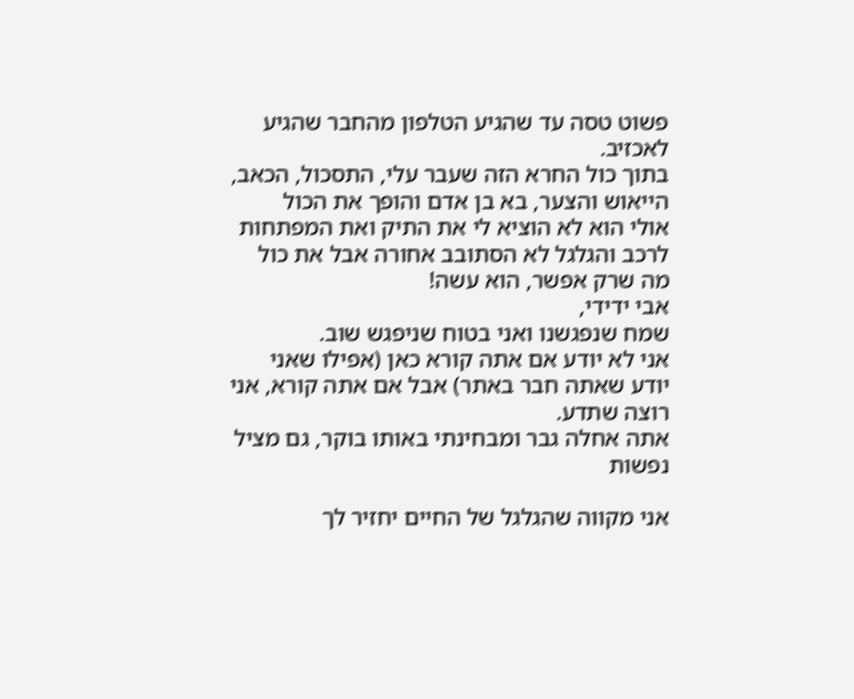פשוט טסה עד שהגיע הטלפון מהחבר שהגיע לאכזיב.
בתוך כול החרא הזה שעבר עלי, התסכול, הכאב, הייאוש והצער, בא בן אדם והופך את הכול
אולי הוא לא הוציא לי את התיק ואת המפתחות לרכב והגלגל לא הסתובב אחורה אבל את כול מה שרק אפשר, הוא עשה!
אבי ידידי,
שמח שנפגשנו ואני בטוח שניפגש שוב.
אני לא יודע אם אתה קורא כאן (אפילו שאני יודע שאתה חבר באתר) אבל אם אתה קורא, אני רוצה שתדע.
אתה אחלה גבר ומבחינתי באותו בוקר, גם מציל נפשות

אני מקווה שהגלגל של החיים יחזיר לך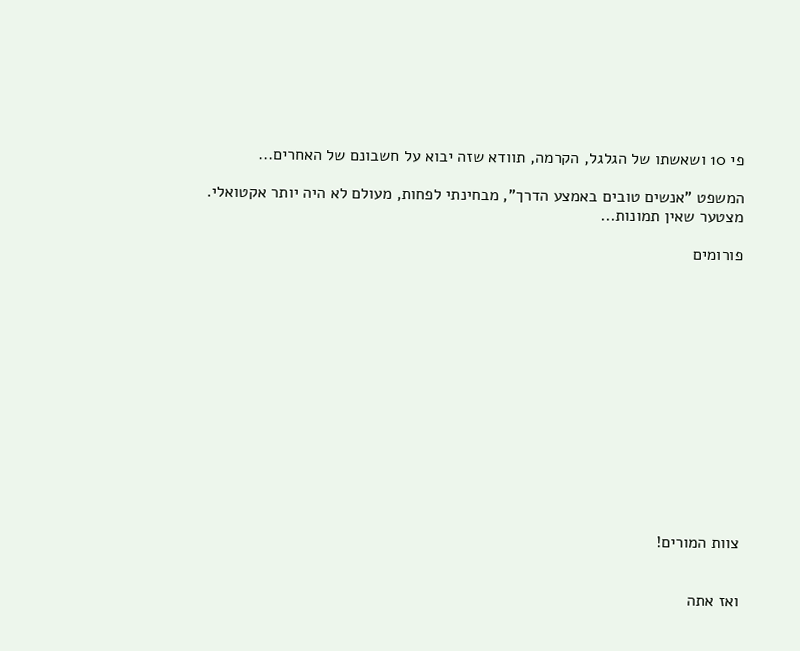פי 10 ושאשתו של הגלגל, הקרמה, תוודא שזה יבוא על חשבונם של האחרים...

המשפט "אנשים טובים באמצע הדרך", מבחינתי לפחות, מעולם לא היה יותר אקטואלי.
מצטער שאין תמונות...

פורומים














צוות המורים!


ואז אתה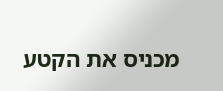מכניס את הקטע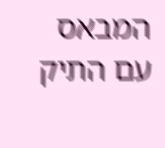המבאס עם התיק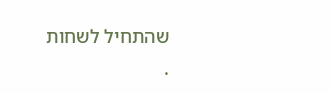שהתחיל לשחות
.